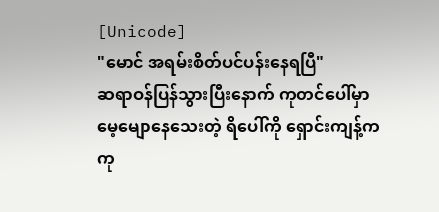[Unicode]
"မောင် အရမ်းစိတ်ပင်ပန်းနေရပြီ"
ဆရာဝန်ပြန်သွားပြီးနောက် ကုတင်ပေါ်မှာ မေ့မျောနေသေးတဲ့ ရိပေါ်ကို ရှောင်းကျန့်က ကု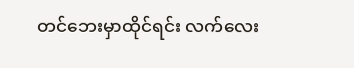တင်ဘေးမှာထိုင်ရင်း လက်လေး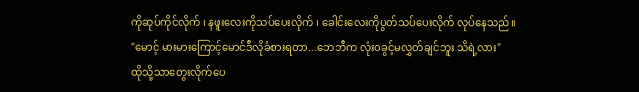ကိုဆုပ်ကိုင်လိုက် ၊ နဖူးလေးကိုသပ်ပေးလိုက် ၊ ခေါင်းလေးကိုပွတ်သပ်ပေးလိုက် လုပ်နေသည်။
"မောင့် မားမားကြောင့်မောင်ဒီလိုခံစားရတာ...ဘေဘီက လုံးဝခွင့်မလွှတ်ချင်ဘူး သိရဲ့လား"
ထိုသို့သာတွေးလိုက်ပေ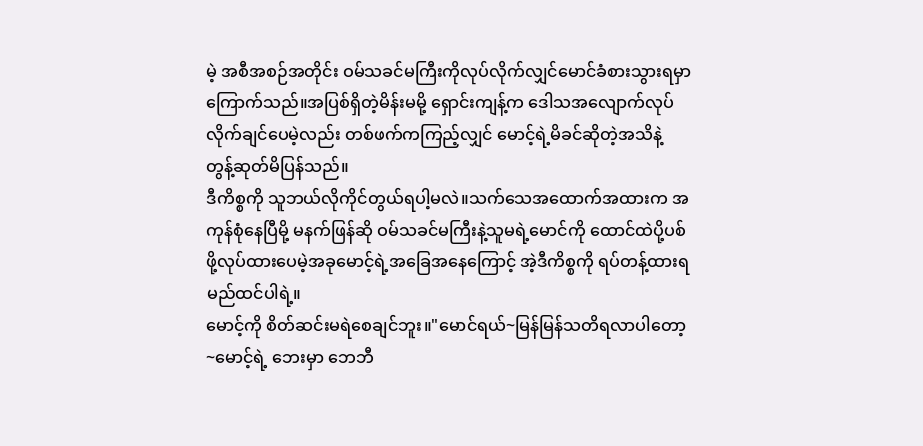မဲ့ အစီအစဉ်အတိုင်း ဝမ်သခင်မကြီးကိုလုပ်လိုက်လျှင်မောင်ခံစားသွားရမှာကြောက်သည်။အပြစ်ရှိတဲ့မိန်းမမို့ ရှောင်းကျန့်က ဒေါသအလျောက်လုပ်လိုက်ချင်ပေမဲ့လည်း တစ်ဖက်ကကြည့်လျှင် မောင့်ရဲ့မိခင်ဆိုတဲ့အသိနဲ့ တွန့်ဆုတ်မိပြန်သည်။
ဒီကိစ္စကို သူဘယ်လိုကိုင်တွယ်ရပါ့မလဲ။သက်သေအထောက်အထားက အကုန်စုံနေပြီမို့ မနက်ဖြန်ဆို ဝမ်သခင်မကြီးနဲ့သူမရဲ့မောင်ကို ထောင်ထဲပို့ပစ်ဖို့လုပ်ထားပေမဲ့အခုမောင့်ရဲ့အခြေအနေကြောင့် အဲ့ဒီကိစ္စကို ရပ်တန့်ထားရမည်ထင်ပါရဲ့။
မောင့်ကို စိတ်ဆင်းမရဲစေချင်ဘူး။"မောင်ရယ်~မြန်မြန်သတိရလာပါတော့~မောင့်ရဲ့ ဘေးမှာ ဘေဘီ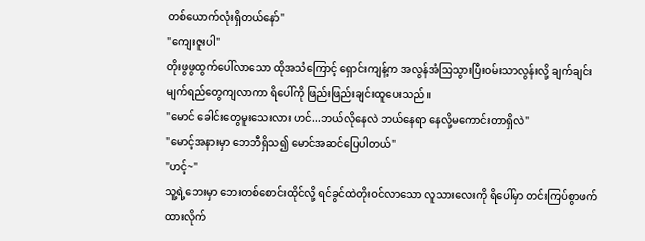တစ်ယောက်လုံးရှိတယ်နော်"
"ကျေးဇူးပါ"
တိုးဖွဖွထွက်ပေါ်လာသော ထိုအသံကြောင့် ရှောင်းကျန့်က အလွန်အံသြသွားပြီးဝမ်းသာလွန်းလို့ ချက်ချင်းမျက်ရည်တွေကျလာကာ ရိပေါ်ကို ဖြည်းဖြည်းချင်းထူပေးသည်။
"မောင် ခေါင်းတွေမူးသေးလား ဟင်...ဘယ်လိုနေလဲ ဘယ်နေရာ နေလို့မကောင်းတာရှိလဲ"
"မောင့်အနားမှာ ဘေဘီရှိသ၍ မောင်အဆင်ပြေပါတယ်"
"ဟင့်~"
သူ့ရဲ့ဘေးမှာ ဘေးတစ်စောင်းထိုင်လို့ ရင်ခွင်ထဲတိုးဝင်လာသော လူသားလေးကို ရိပေါ်မှာ တင်းကြပ်စွာဖက်ထားလိုက်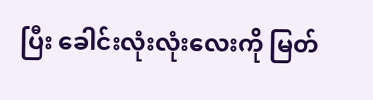ပြီး ခေါင်းလုံးလုံးလေးကို မြတ်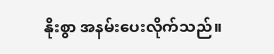နိုးစွာ အနမ်းပေးလိုက်သည်။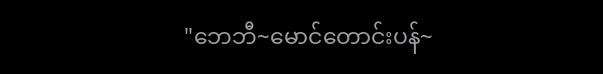"ဘေဘီ~မောင်တောင်းပန်~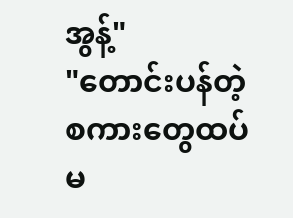အွန့်"
"တောင်းပန်တဲ့စကားတွေထပ်မ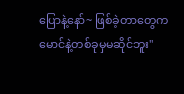ပြောနဲ့နော်~ ဖြစ်ခဲ့တာတွေက မောင်နဲ့တစ်ခုမှမဆိုင်ဘူး"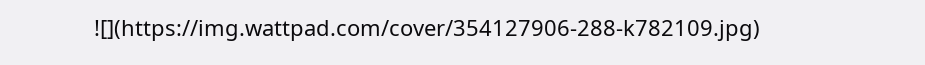![](https://img.wattpad.com/cover/354127906-288-k782109.jpg)